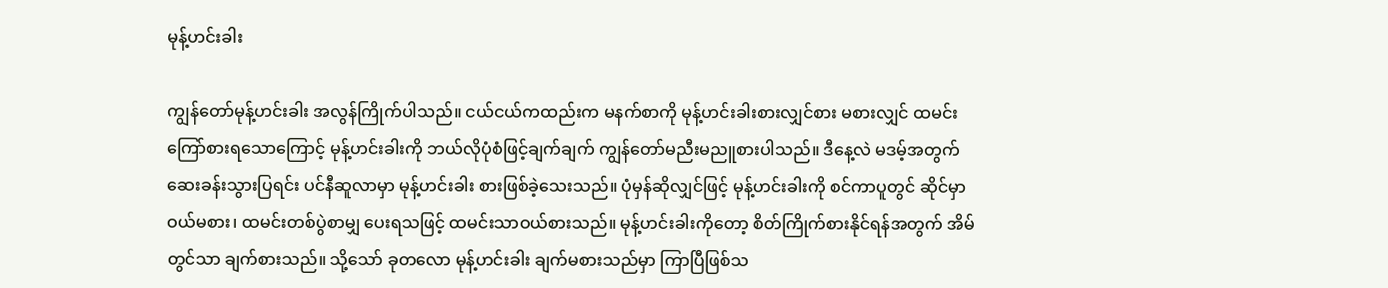မုန့်ဟင်းခါး

ကျွန်တော်မုန့်ဟင်းခါး အလွန်ကြိုက်ပါသည်။ ငယ်ငယ်ကထည်းက မနက်စာကို မုန့်ဟင်းခါးစားလျှင်စား မစားလျှင် ထမင်းကြော်စားရသောကြောင့် မုန့်ဟင်းခါးကို ဘယ်လိုပုံစံဖြင့်ချက်ချက် ကျွန်တော်မညီးမညူစားပါသည်။ ဒီနေ့လဲ မဒမ့်အတွက် ဆေးခန်းသွားပြရင်း ပင်နီဆူလာမှာ မုန့်ဟင်းခါး စားဖြစ်ခဲ့သေးသည်။ ပုံမှန်ဆိုလျှင်ဖြင့် မုန့်ဟင်းခါးကို စင်ကာပူတွင် ဆိုင်မှာဝယ်မစား၊ ထမင်းတစ်ပွဲစာမျှ ပေးရသဖြင့် ထမင်းသာဝယ်စားသည်။ မုန့်ဟင်းခါးကိုတော့ စိတ်ကြိုက်စားနိုင်ရန်အတွက် အိမ်တွင်သာ ချက်စားသည်။ သို့သော် ခုတလော မုန့်ဟင်းခါး ချက်မစားသည်မှာ ကြာပြီဖြစ်သ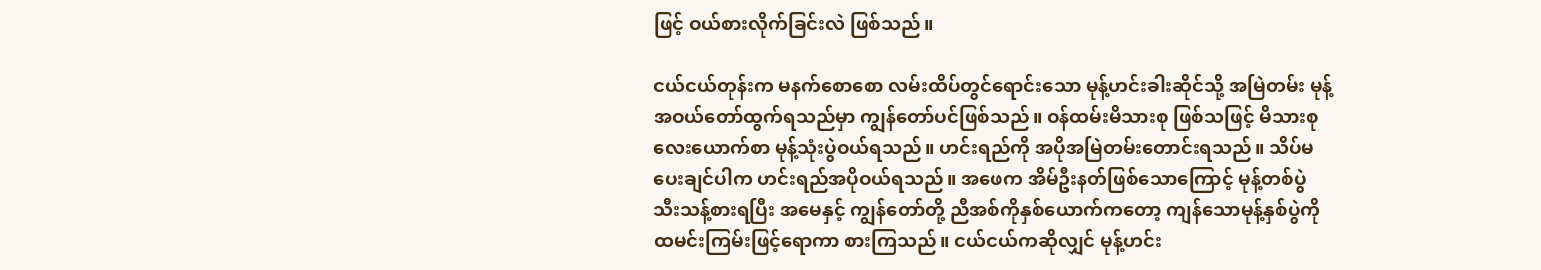ဖြင့် ဝယ်စားလိုက်ခြင်းလဲ ဖြစ်သည်။

ငယ်ငယ်တုန်းက မနက်စောစော လမ်းထိပ်တွင်ရောင်းသော မုန့်ဟင်းခါးဆိုင်သို့ အမြဲတမ်း မုန့်အဝယ်တော်ထွက်ရသည်မှာ ကျွန်တော်ပင်ဖြစ်သည်။ ဝန်ထမ်းမိသားစု ဖြစ်သဖြင့် မိသားစုလေးယောက်စာ မုန့်သုံးပွဲဝယ်ရသည်။ ဟင်းရည်ကို အပိုအမြဲတမ်းတောင်းရသည်။ သိပ်မပေးချင်ပါက ဟင်းရည်အပိုဝယ်ရသည်။ အဖေက အိမ်ဦးနတ်ဖြစ်သောကြောင့် မုန့်တစ်ပွဲ သီးသန့်စားရပြီး အမေနှင့် ကျွန်တော်တို့ ညီအစ်ကိုနှစ်ယောက်ကတော့ ကျန်သောမုန့်နှစ်ပွဲကို ထမင်းကြမ်းဖြင့်ရောကာ စားကြသည်။ ငယ်ငယ်ကဆိုလျှင် မုန့်ဟင်း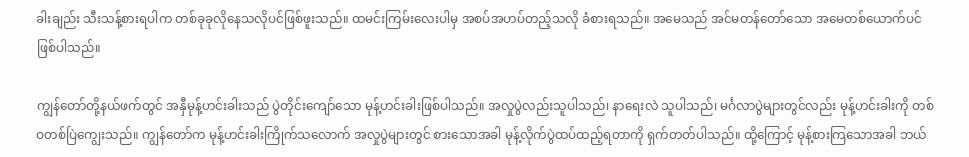ခါးချည်း သီးသန့်စားရပါက တစ်ခုခုလိုနေသလိုပင်ဖြစ်ဖူးသည်။ ထမင်းကြမ်းလေးပါမှ အစပ်အဟပ်တည့်သလို ခံစားရသည်။ အမေသည် အင်မတန်တော်သော အမေတစ်ယောက်ပင်ဖြစ်ပါသည်။

ကျွန်တော်တို့နယ်ဖက်တွင် အနှီမုန့်ဟင်းခါးသည် ပွဲတိုင်းကျော်သော မုန့်ဟင်းခါးဖြစ်ပါသည်။ အလှုပွဲလည်းသူပါသည်၊ နာရေးလဲ သူပါသည်၊ မင်္ဂလာပွဲများတွင်လည်း မုန့်ဟင်းခါးကို တစ်ဝတစ်ပြဲကျွေးသည်။ ကျွန်တော်က မုန့်ဟင်းခါးကြိုက်သလောက် အလှုပွဲများတွင် စားသောအခါ မုန့်လိုက်ပွဲထပ်ထည့်ရတာကို ရှက်တတ်ပါသည်။ ထို့ကြောင့် မုန့်စားကြသောအခါ ဘယ်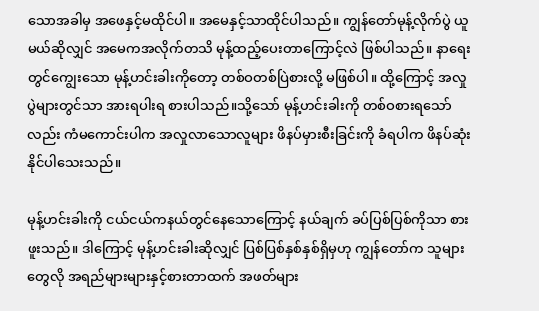သောအခါမှ အဖေနှင့်မထိုင်ပါ။ အမေနှင့်သာထိုင်ပါသည်။ ကျွန်တော်မုန့်လိုက်ပွဲ ယူမယ်ဆိုလျှင် အမေကအလိုက်တသိ မုန့်ထည့်ပေးတာကြောင့်လဲ ဖြစ်ပါသည်။ နာရေးတွင်ကျွေးသော မုန့်ဟင်းခါးကိုတော့ တစ်ဝတစ်ပြဲစားလို့ မဖြစ်ပါ။ ထို့ကြောင့် အလှုပွဲများတွင်သာ အားရပါးရ စားပါသည်။သို့သော် မုန့်ဟင်းခါးကို တစ်ဝစားရသော်လည်း ကံမကောင်းပါက အလှုလာသောလူများ ဖိနပ်မှားစီးခြင်းကို ခံရပါက ဖိနပ်ဆုံးနိုင်ပါသေးသည်။

မုန့်ဟင်းခါးကို ငယ်ငယ်ကနယ်တွင်နေသောကြောင့် နယ်ချက် ခပ်ပြစ်ပြစ်ကိုသာ စားဖူးသည်။ ဒါကြောင့် မုန့်ဟင်းခါးဆိုလျှင် ပြစ်ပြစ်နှစ်နှစ်ရှိမှဟု ကျွန်တော်က သူများတွေလို အရည်များများနှင့်စားတာထက် အဖတ်များ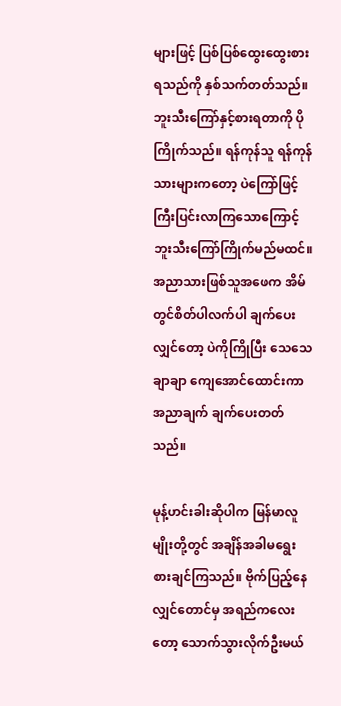များဖြင့် ပြစ်ပြစ်ထွေးထွေးစားရသည်ကို နှစ်သက်တတ်သည်။ ဘူးသီးကြော်နှင့်စားရတာကို ပိုကြိုက်သည်။ ရန်ကုန်သူ ရန်ကုန်သားများကတော့ ပဲကြော်ဖြင့် ကြီးပြင်းလာကြသောကြောင့် ဘူးသီးကြော်ကြိုက်မည်မထင်။ အညာသားဖြစ်သူအဖေက အိမ်တွင်စိတ်ပါလက်ပါ ချက်ပေးလျှင်တော့ ပဲကိုကြိုပြီး သေသေချာချာ ကျေအောင်ထောင်းကာ အညာချက် ချက်ပေးတတ်သည်။

မုန့်ဟင်းခါးဆိုပါက မြန်မာလူမျိုးတို့တွင် အချိန်အခါမရွေး စားချင်ကြသည်။ ဗိုက်ပြည့်နေလျှင်တောင်မှ အရည်ကလေးတော့ သောက်သွားလိုက်ဦးမယ်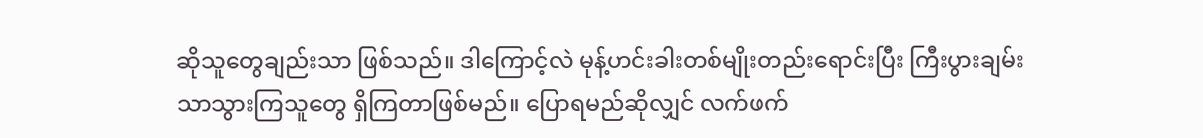ဆိုသူတွေချည်းသာ ဖြစ်သည်။ ဒါကြောင့်လဲ မုန့်ဟင်းခါးတစ်မျိုးတည်းရောင်းပြီး ကြီးပွားချမ်းသာသွားကြသူတွေ ရှိကြတာဖြစ်မည်။ ပြောရမည်ဆိုလျှင် လက်ဖက်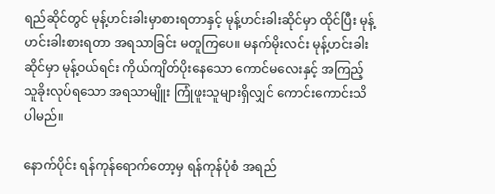ရည်ဆိုင်တွင် မုန့်ဟင်းခါးမှာစားရတာနှင့် မုန့်ဟင်းခါးဆိုင်မှာ ထိုင်ပြီး မုန့်ဟင်းခါးစားရတာ အရသာခြင်း မတူကြပေ။ မနက်မိုးလင်း မုန့်ဟင်းခါးဆိုင်မှာ မုန့်ဝယ်ရင်း ကိုယ်ကျိတ်ပိုးနေသော ကောင်မလေးနှင့် အကြည့်သူခိုးလုပ်ရသော အရသာမျိူး ကြုံဖူးသူများရှိလျှင် ကောင်းကောင်းသိပါမည်။

နောက်ပိုင်း ရန်ကုန်ရောက်တော့မှ ရန်ကုန်ပုံစံ အရည်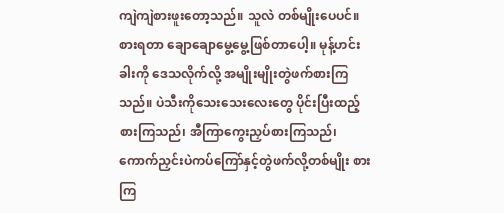ကျဲကျဲစားဖူးတော့သည်။ သူလဲ တစ်မျိုးပေပင်။ စားရတာ ချောချောမွေ့မွေ့ဖြစ်တာပေါ့။ မုန့်ဟင်းခါးကို ဒေသလိုက်လို့ အမျိုးမျိုးတွဲဖက်စားကြသည်။ ပဲသီးကိုသေးသေးလေးတွေ ပိုင်းပြီးထည့်စားကြသည်၊ အီကြာကွေးညှပ်စားကြသည်၊ ကောက်ညှင်းပဲကပ်ကြော်နှင့်တွဲဖက်လို့တစ်မျိုး စားကြ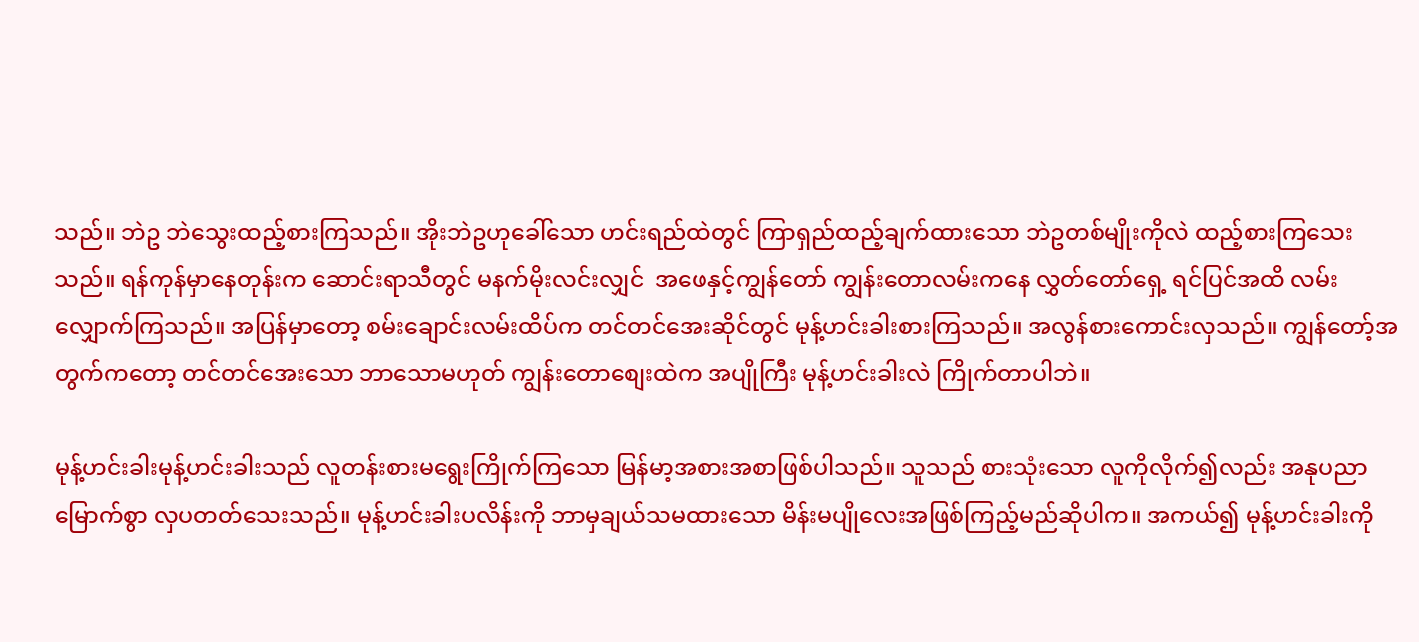သည်။ ဘဲဥ ဘဲသွေးထည့်စားကြသည်။ အိုးဘဲဥဟုခေါ်သော ဟင်းရည်ထဲတွင် ကြာရှည်ထည့်ချက်ထားသော ဘဲဥတစ်မျိုးကိုလဲ ထည့်စားကြသေးသည်။ ရန်ကုန်မှာနေတုန်းက ဆောင်းရာသီတွင် မနက်မိုးလင်းလျှင်  အဖေနှင့်ကျွန်တော် ကျွန်းတောလမ်းကနေ လွှတ်တော်ရှေ့ ရင်ပြင်အထိ လမ်းလျှောက်ကြသည်။ အပြန်မှာတော့ စမ်းချောင်းလမ်းထိပ်က တင်တင်အေးဆိုင်တွင် မုန့်ဟင်းခါးစားကြသည်။ အလွန်စားကောင်းလှသည်။ ကျွန်တော့်အတွက်ကတော့ တင်တင်အေးသော ဘာသောမဟုတ် ကျွန်းတောစျေးထဲက အပျိုကြီး မုန့်ဟင်းခါးလဲ ကြိုက်တာပါဘဲ။

မုန့်ဟင်းခါးမုန့်ဟင်းခါးသည် လူတန်းစားမရွေးကြိုက်ကြသော မြန်မာ့အစားအစာဖြစ်ပါသည်။ သူသည် စားသုံးသော လူကိုလိုက်၍လည်း အနုပညာမြောက်စွာ လှပတတ်သေးသည်။ မုန့်ဟင်းခါးပလိန်းကို ဘာမှချယ်သမထားသော မိန်းမပျိုလေးအဖြစ်ကြည့်မည်ဆိုပါက။ အကယ်၍ မုန့်ဟင်းခါးကို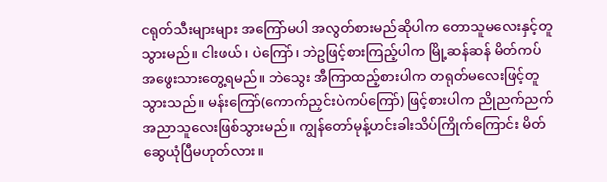ငရုတ်သီးများများ အကြော်မပါ အလွတ်စားမည်ဆိုပါက တောသူမလေးနှင့်တူသွားမည်။ ငါးဖယ်၊ ပဲကြော်၊ ဘဲဥဖြင့်စားကြည့်ပါက မြို့ဆန်ဆန် မိတ်ကပ်အဖွေးသားတွေ့ရမည်။ ဘဲသွေး အီကြာထည့်စားပါက တရုတ်မလေးဖြင့်တူသွားသည်။ မန်းကြော်(ကောက်ညှင်းပဲကပ်ကြော်) ဖြင့်စားပါက ညိုညက်ညက် အညာသူလေးဖြစ်သွားမည်။ ကျွန်တော်မုန့်ဟင်းခါးသိပ်ကြိုက်ကြောင်း မိတ်ဆွေယုံပြီမဟုတ်လား။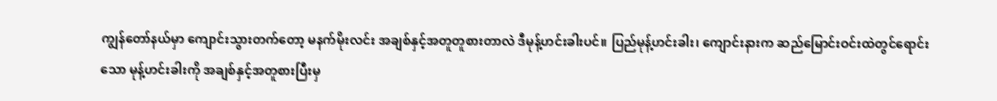ကျွန်တော်နယ်မှာ ကျောင်းသွားတက်တော့ မနက်မိုးလင်း အချစ်နှင့်အတူတူစားတာလဲ ဒီမုန့်ဟင်းခါးပင်။ ပြည်မုန့်ဟင်းခါး၊ ကျောင်းနားက ဆည်မြောင်းဝင်းထဲတွင်ရောင်းသော မုန့်ဟင်းခါးကို အချစ်နှင့်အတူစားပြီးမှ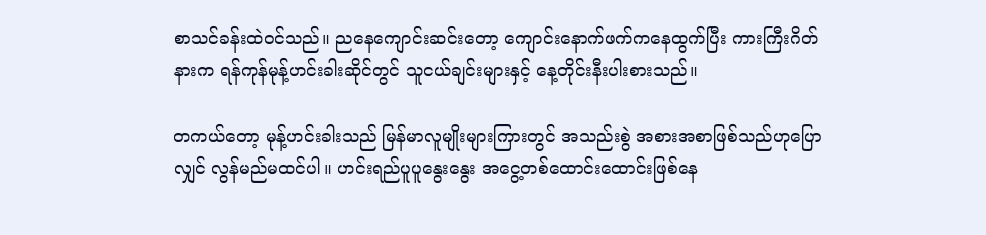စာသင်ခန်းထဲဝင်သည်။ ညနေကျောင်းဆင်းတော့ ကျောင်းနောက်ဖက်ကနေထွက်ပြီး ကားကြီးဂိတ်နားက ရန်ကုန်မုန့်ဟင်းခါးဆိုင်တွင် သူငယ်ချင်းများနှင့် နေ့တိုင်းနီးပါးစားသည်။

တကယ်တော့ မုန့်ဟင်းခါးသည် မြန်မာလူမျိုးများကြားတွင် အသည်းစွဲ အစားအစာဖြစ်သည်ဟုပြောလျှင် လွန်မည်မထင်ပါ။ ဟင်းရည်ပူပူနွေးနွေး အငွေ့တစ်ထောင်းထောင်းဖြစ်နေ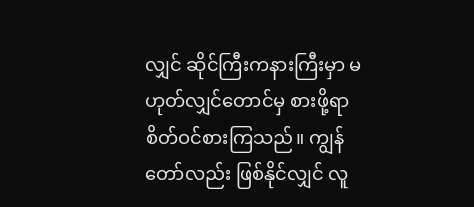လျှင် ဆိုင်ကြီးကနားကြီးမှာ မဟုတ်လျှင်တောင်မှ စားဖို့ရာ စိတ်ဝင်စားကြသည်။ ကျွန်တော်လည်း ဖြစ်နိုင်လျှင် လူ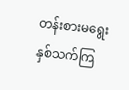တန်းစားမရွေး နှစ်သက်ကြ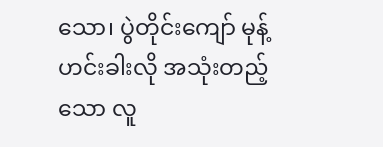သော၊ ပွဲတိုင်းကျော် မုန့်ဟင်းခါးလို အသုံးတည့်သော လူ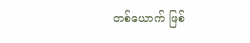တစ်ယောက် ဖြစ်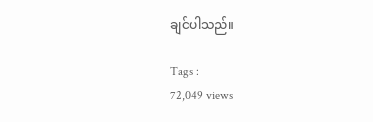ချင်ပါသည်။

Tags :
72,049 views